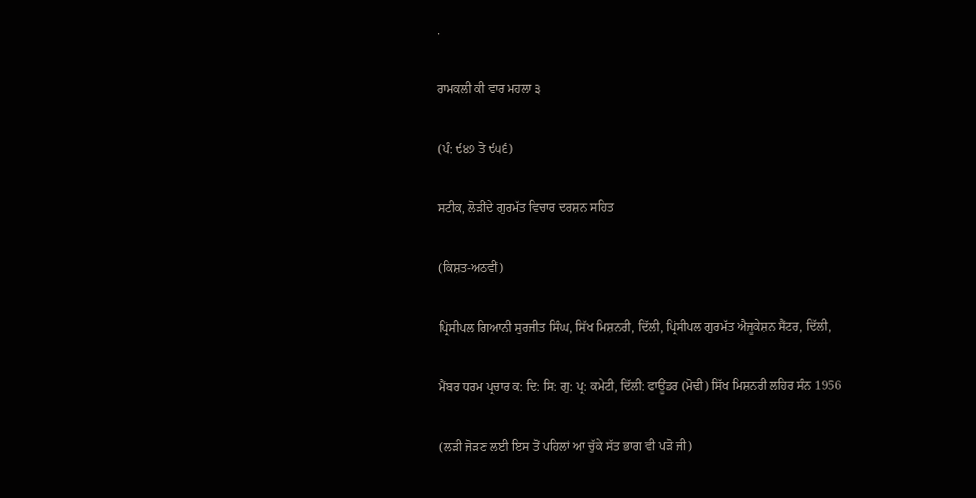.

ਰਾਮਕਲੀ ਕੀ ਵਾਰ ਮਹਲਾ ੩

(ਪੰ: ੯੪੭ ਤੋ ੯੫੬)

ਸਟੀਕ, ਲੋੜੀਂਦੇ ਗੁਰਮੱਤ ਵਿਚਾਰ ਦਰਸ਼ਨ ਸਹਿਤ

(ਕਿਸ਼ਤ-ਅਠਵੀਂ)

ਪ੍ਰਿਂਸੀਪਲ ਗਿਆਨੀ ਸੁਰਜੀਤ ਸਿੰਘ, ਸਿੱਖ ਮਿਸ਼ਨਰੀ, ਦਿੱਲੀ, ਪ੍ਰਿਂਸੀਪਲ ਗੁਰਮੱਤ ਐਜੂਕੇਸ਼ਨ ਸੈਂਟਰ, ਦਿੱਲੀ,

ਮੈਂਬਰ ਧਰਮ ਪ੍ਰਚਾਰ ਕ: ਦਿ: ਸਿ: ਗੁ: ਪ੍ਰ: ਕਮੇਟੀ, ਦਿੱਲੀ: ਫਾਊਂਡਰ (ਮੋਢੀ) ਸਿੱਖ ਮਿਸ਼ਨਰੀ ਲਹਿਰ ਸੰਨ 1956

(ਲੜੀ ਜੋੜਣ ਲਈ ਇਸ ਤੋਂ ਪਹਿਲਾਂ ਆ ਚੁੱਕੇ ਸੱਤ ਭਾਗ ਵੀ ਪੜੋ ਜੀ)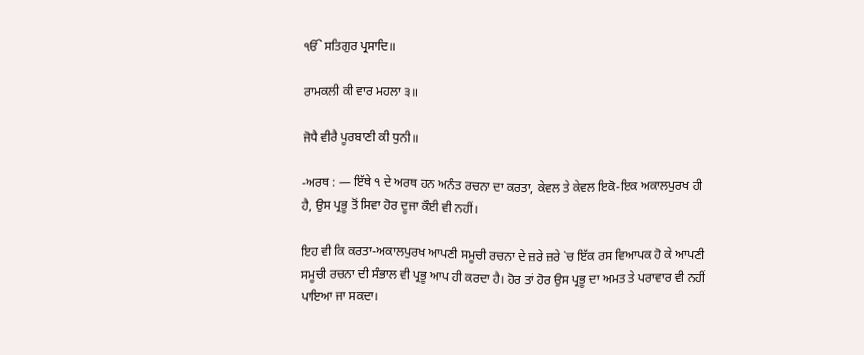ੴ ਸਤਿਗੁਰ ਪ੍ਰਸਾਦਿ॥

ਰਾਮਕਲੀ ਕੀ ਵਾਰ ਮਹਲਾ ੩॥

ਜੋਧੈ ਵੀਰੈ ਪੂਰਬਾਣੀ ਕੀ ਧੁਨੀ॥

-ਅਰਥ : — ਇੱਥੇ ੧ ਦੇ ਅਰਥ ਹਨ ਅਨੰਤ ਰਚਨਾ ਦਾ ਕਰਤਾ, ਕੇਵਲ ਤੇ ਕੇਵਲ ਇਕੋ-ਇਕ ਅਕਾਲਪੁਰਖ ਹੀ ਹੈ, ਉਸ ਪ੍ਰਭੂ ਤੋਂ ਸਿਵਾ ਹੋਰ ਦੂਜਾ ਕੌਈ ਵੀ ਨਹੀਂ।

ਇਹ ਵੀ ਕਿ ਕਰਤਾ-ਅਕਾਲਪੁਰਖ ਆਪਣੀ ਸਮੂਚੀ ਰਚਨਾ ਦੇ ਜ਼ਰੇ ਜ਼ਰੇ `ਚ ਇੱਕ ਰਸ ਵਿਆਪਕ ਹੋ ਕੇ ਆਪਣੀ ਸਮੂਚੀ ਰਚਨਾ ਦੀ ਸੰਭਾਲ ਵੀ ਪ੍ਰਭੂ ਆਪ ਹੀ ਕਰਦਾ ਹੈ। ਹੋਰ ਤਾਂ ਹੋਰ ਉਸ ਪ੍ਰਭੂ ਦਾ ਅਮਤ ਤੇ ਪਰਾਵਾਰ ਵੀ ਨਹੀਂ ਪਾਇਆ ਜਾ ਸਕਦਾ।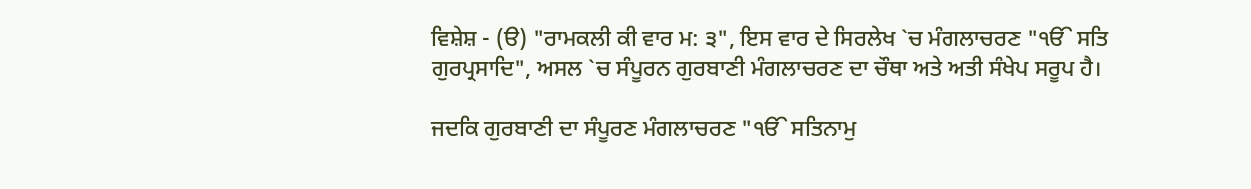ਵਿਸ਼ੇਸ਼ - (ੳ) "ਰਾਮਕਲੀ ਕੀ ਵਾਰ ਮ: ੩", ਇਸ ਵਾਰ ਦੇ ਸਿਰਲੇਖ `ਚ ਮੰਗਲਾਚਰਣ "ੴ ਸਤਿ ਗੁਰਪ੍ਰਸਾਦਿ", ਅਸਲ `ਚ ਸੰਪੂਰਨ ਗੁਰਬਾਣੀ ਮੰਗਲਾਚਰਣ ਦਾ ਚੌਥਾ ਅਤੇ ਅਤੀ ਸੰਖੇਪ ਸਰੂਪ ਹੈ।

ਜਦਕਿ ਗੁਰਬਾਣੀ ਦਾ ਸੰਪੂਰਣ ਮੰਗਲਾਚਰਣ "ੴ ਸਤਿਨਾਮੁ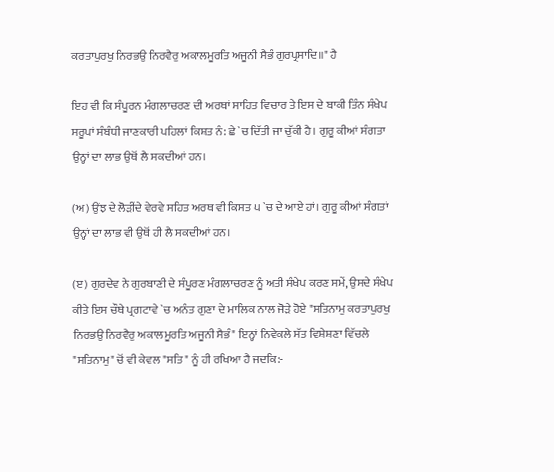ਕਰਤਾਪੁਰਖੁ ਨਿਰਭਉ ਨਿਰਵੈਰੁ ਅਕਾਲਮੂਰਤਿ ਅਜੂਨੀ ਸੈਭੰ ਗੁਰਪ੍ਰਸਾਦਿ॥" ਹੈ

ਇਹ ਵੀ ਕਿ ਸੰਪੂਰਨ ਮੰਗਲਾਚਰਣ ਦੀ ਅਰਥਾਂ ਸਾਹਿਤ ਵਿਚਾਰ ਤੇ ਇਸ ਦੇ ਬਾਕੀ ਤਿੰਨ ਸੰਖੇਪ ਸਰੂਪਾਂ ਸੰਬੰਧੀ ਜਾਣਕਾਰੀ ਪਹਿਲਾਂ ਕਿਸ਼ਤ ਨੰ: ਛੇ `ਚ ਦਿੱਤੀ ਜਾ ਚੁੱਕੀ ਹੈ। ਗੁਰੂ ਕੀਆਂ ਸੰਗਤਾ ਉਨ੍ਹਾਂ ਦਾ ਲਾਭ ਉਥੋਂ ਲੈ ਸਕਦੀਆਂ ਹਨ।

(ਅ) ਉਂਝ ਦੇ ਲੋੜੀਂਦੇ ਵੇਰਵੇ ਸਹਿਤ ਅਰਥ ਵੀ ਕਿਸਤ ੫ `ਚ ਦੇ ਆਏ ਹਾਂ। ਗੁਰੂ ਕੀਆਂ ਸੰਗਤਾਂ ਉਨ੍ਹਾਂ ਦਾ ਲਾਭ ਵੀ ਉਥੋਂ ਹੀ ਲੈ ਸਕਦੀਆਂ ਹਨ।

(ੲ) ਗੁਰਦੇਵ ਨੇ ਗੁਰਬਾਣੀ ਦੇ ਸੰਪੂਰਣ ਮੰਗਲਾਚਰਣ ਨੂੰ ਅਤੀ ਸੰਖੇਪ ਕਰਣ ਸਮੇਂ, ਉਸਦੇ ਸੰਖੇਪ ਕੀਤੇ ਇਸ ਚੌਥੇ ਪ੍ਰਗਟਾਵੇ `ਚ ਅਨੰਤ ਗੁਣਾ ਦੇ ਮਾਲਿਕ ਨਾਲ ਜੋੜੇ ਹੋਏ "ਸਤਿਨਾਮੁ ਕਰਤਾਪੁਰਖੁ ਨਿਰਭਉ ਨਿਰਵੈਰੁ ਅਕਾਲਮੂਰਤਿ ਅਜੂਨੀ ਸੈਭੰ" ਇਨ੍ਹਾਂ ਨਿਵੇਕਲੇ ਸੱਤ ਵਿਸ਼ੇਸ਼ਣਾ ਵਿੱਚਲੇ "ਸਤਿਨਾਮੁ" ਚੋਂ ਵੀ ਕੇਵਲ "ਸਤਿ" ਨੂੰ ਹੀ ਰਖਿਆ ਹੈ ਜਦਕਿ:-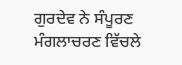ਗੁਰਦੇਵ ਨੇ ਸੰਪੂਰਣ ਮੰਗਲਾਚਰਣ ਵਿੱਚਲੇ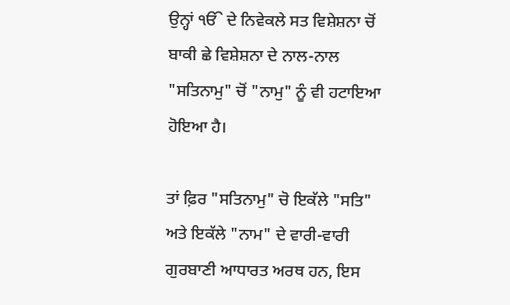ਉਨ੍ਹਾਂ ੴ ਦੇ ਨਿਵੇਕਲੇ ਸਤ ਵਿਸ਼ੇਸ਼ਨਾ ਚੋਂ ਬਾਕੀ ਛੇ ਵਿਸ਼ੇਸ਼ਨਾ ਦੇ ਨਾਲ-ਨਾਲ "ਸਤਿਨਾਮੁ" ਚੋਂ "ਨਾਮੁ" ਨੂੰ ਵੀ ਹਟਾਇਆ ਹੋਇਆ ਹੈ।

ਤਾਂ ਫ਼ਿਰ "ਸਤਿਨਾਮੁ" ਚੋ ਇਕੱਲੇ "ਸਤਿ" ਅਤੇ ਇਕੱਲੇ "ਨਾਮ" ਦੇ ਵਾਰੀ-ਵਾਰੀ ਗੁਰਬਾਣੀ ਆਧਾਰਤ ਅਰਥ ਹਨ, ਇਸ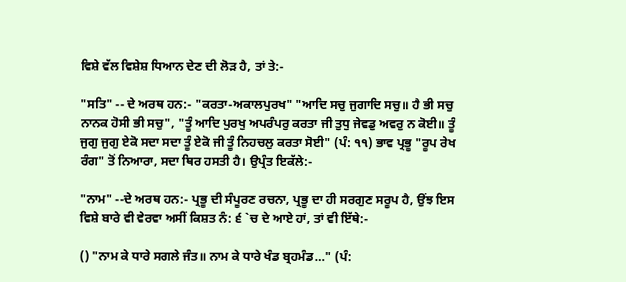ਵਿਸ਼ੇ ਵੱਲ ਵਿਸ਼ੇਸ਼ ਧਿਆਨ ਦੇਣ ਦੀ ਲੋੜ ਹੈ, ਤਾਂ ਤੇ:-

"ਸਤਿ" -- ਦੇ ਅਰਥ ਹਨ:- "ਕਰਤਾ-ਅਕਾਲਪੁਰਖ" "ਆਦਿ ਸਚੁ ਜੁਗਾਦਿ ਸਚੁ॥ ਹੈ ਭੀ ਸਚੁ ਨਾਨਕ ਹੋਸੀ ਭੀ ਸਚੁ", "ਤੂੰ ਆਦਿ ਪੁਰਖੁ ਅਪਰੰਪਰੁ ਕਰਤਾ ਜੀ ਤੁਧੁ ਜੇਵਡੁ ਅਵਰੁ ਨ ਕੋਈ॥ ਤੂੰ ਜੁਗੁ ਜੁਗੁ ਏਕੋ ਸਦਾ ਸਦਾ ਤੂੰ ਏਕੋ ਜੀ ਤੂੰ ਨਿਹਚਲੁ ਕਰਤਾ ਸੋਈ" (ਪੰ: ੧੧) ਭਾਵ ਪ੍ਰਭੂ "ਰੂਪ ਰੇਖ ਰੰਗ" ਤੋਂ ਨਿਆਰਾ, ਸਦਾ ਥਿਰ ਹਸਤੀ ਹੈ। ਉਪ੍ਰੰਤ ਇਕੱਲੇ:-

"ਨਾਮ" --ਦੇ ਅਰਥ ਹਨ:- ਪ੍ਰਭੂ ਦੀ ਸੰਪੂਰਣ ਰਚਨਾ, ਪ੍ਰਭੂ ਦਾ ਹੀ ਸਰਗੁਣ ਸਰੂਪ ਹੈ, ਉਂਝ ਇਸ ਵਿਸ਼ੇ ਬਾਰੇ ਵੀ ਵੇਰਵਾ ਅਸੀਂ ਕਿਸ਼ਤ ਨੰ: ੬ `ਚ ਦੇ ਆਏ ਹਾਂ, ਤਾਂ ਵੀ ਇੱਥੇ:-

() "ਨਾਮ ਕੇ ਧਾਰੇ ਸਗਲੇ ਜੰਤ॥ ਨਾਮ ਕੇ ਧਾਰੇ ਖੰਡ ਬ੍ਰਹਮੰਡ…" (ਪੰ: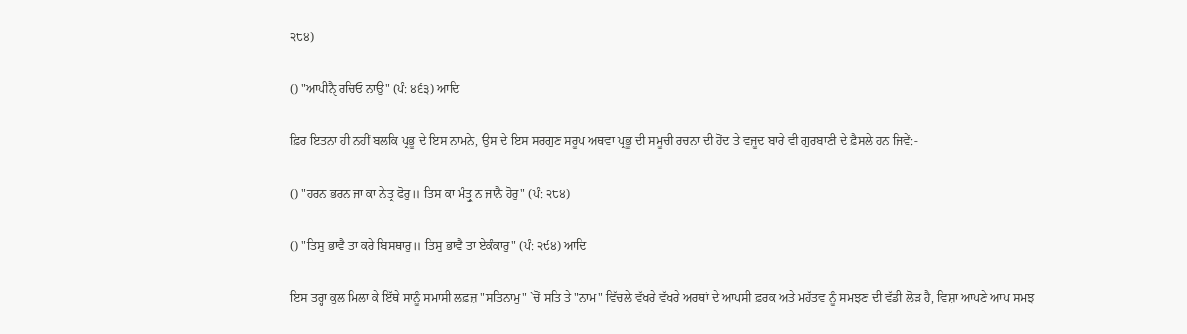੨੮੪)

() "ਆਪੀਨੈੑ ਰਚਿਓ ਨਾਉ" (ਪੰ: ੪੬੩) ਆਦਿ

ਫ਼ਿਰ ਇਤਨਾ ਹੀ ਨਹੀਂ ਬਲਕਿ ਪ੍ਰਭੂ ਦੇ ਇਸ ਨਾਮਨੇ, ਉਸ ਦੇ ਇਸ ਸਰਗੁਣ ਸਰੂਪ ਅਥਵਾ ਪ੍ਰਭੂ ਦੀ ਸਮੂਚੀ ਰਚਨਾ ਦੀ ਹੋਂਦ ਤੇ ਵਜੂਦ ਬਾਰੇ ਵੀ ਗੁਰਬਾਣੀ ਦੇ ਫ਼ੈਸਲੇ ਹਨ ਜਿਵੇਂ:-

() "ਹਰਨ ਭਰਨ ਜਾ ਕਾ ਨੇਤ੍ਰ ਫੋਰੁ॥ ਤਿਸ ਕਾ ਮੰਤ੍ਰੁ ਨ ਜਾਨੈ ਹੋਰੁ" (ਪੰ: ੨੮੪)

() "ਤਿਸੁ ਭਾਵੈ ਤਾ ਕਰੇ ਬਿਸਥਾਰੁ॥ ਤਿਸੁ ਭਾਵੈ ਤਾ ਏਕੰਕਾਰੁ" (ਪੰ: ੨੯੪) ਆਦਿ

ਇਸ ਤਰ੍ਹਾ ਕੁਲ ਮਿਲਾ ਕੇ ਇੱਥੇ ਸਾਨੂੰ ਸਮਾਸੀ ਲਫ਼ਜ਼ "ਸਤਿਨਾਮੁ" `ਚੋਂ ਸਤਿ ਤੇ "ਨਾਮ" ਵਿੱਚਲੇ ਵੱਖਰੇ ਵੱਖਰੇ ਅਰਥਾਂ ਦੇ ਆਪਸੀ ਫ਼ਰਕ ਅਤੇ ਮਹੱਤਵ ਨੂੰ ਸਮਝਣ ਦੀ ਵੱਡੀ ਲੋੜ ਹੈ, ਵਿਸ਼ਾ ਆਪਣੇ ਆਪ ਸਮਝ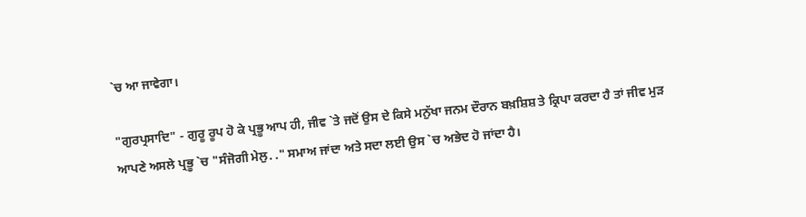`ਚ ਆ ਜਾਵੇਗਾ।

"ਗੁਰਪ੍ਰਸਾਦਿ" - ਗੁਰੂ ਰੂਪ ਹੋ ਕੇ ਪ੍ਰਭੂ ਆਪ ਹੀ, ਜੀਵ `ਤੇ ਜਦੋਂ ਉਸ ਦੇ ਕਿਸੇ ਮਨੁੱਖਾ ਜਨਮ ਦੌਰਾਨ ਬਖ਼ਸ਼ਿਸ਼ ਤੇ ਕ੍ਰਿਪਾ ਕਰਦਾ ਹੈ ਤਾਂ ਜੀਵ ਮੁੜ ਆਪਣੇ ਅਸਲੇ ਪ੍ਰਭੂ `ਚ "ਸੰਜੋਗੀ ਮੇਲੁ. ." ਸਮਾਅ ਜਾਂਦਾ ਅਤੇ ਸਦਾ ਲਈ ਉਸ `ਚ ਅਭੇਦ ਹੋ ਜਾਂਦਾ ਹੈ।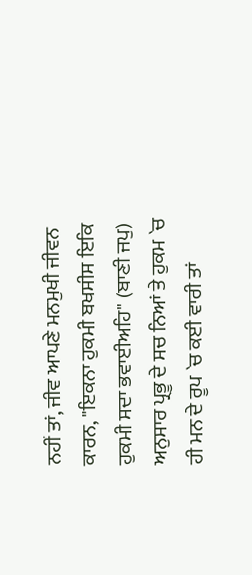ਨਹੀਂ ਤਾਂ, ਜੀਵ ਆਪਣੇ ਮਨਮੁਖੀ ਜੀਵਨ ਕਾਰਨ, "ਇਕਨਾ ਹੁਕਮੀ ਬਖਸੀਸ ਇਕਿ ਹੁਕਮੀ ਸਦਾ ਭਵਾਈਅਹਿ" (ਬਾਣੀ ਜਪੁ) ਅਨੁਸਾਰ ਪ੍ਰਭੂ ਦੇ ਸਚ ਨਿਆਂ ਤੇ ਹੁਕਮ `ਚ ਹੀ ਮਨ ਦੇ ਰੂਪ `ਚ ਕਈ ਵਾਰੀ ਤਾਂ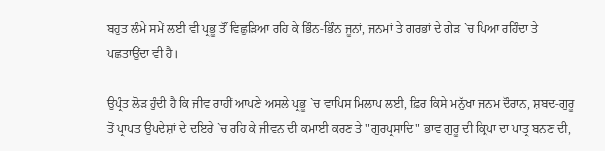ਬਹੁਤ ਲੰਮੇ ਸਮੇਂ ਲਈ ਵੀ ਪ੍ਰਭੂ ਤੌਂ ਵਿਛੁੜਿਆ ਰਹਿ ਕੇ ਭਿੰਨ-ਭਿੰਨ ਜੂਨਾਂ, ਜਨਮਾਂ ਤੇ ਗਰਭਾਂ ਦੇ ਗੇੜ `ਚ ਪਿਆ ਰਹਿੰਦਾ ਤੇ ਪਛਤਾਉਂਦਾ ਵੀ ਹੈ।

ਉਪ੍ਰੰਤ ਲੋੜ ਹੁੰਦੀ ਹੈ ਕਿ ਜੀਵ ਰਾਹੀਂ ਆਪਣੇ ਅਸਲੇ ਪ੍ਰਭੂ `ਚ ਵਾਪਿਸ ਮਿਲਾਪ ਲਈ, ਫ਼ਿਰ ਕਿਸੇ ਮਨੁੱਖਾ ਜਨਮ ਦੌਰਾਨ, ਸ਼ਬਦ-ਗੁਰੂ ਤੋਂ ਪ੍ਰਾਪਤ ਉਪਦੇਸ਼ਾਂ ਦੇ ਦਇਰੇ `ਚ ਰਹਿ ਕੇ ਜੀਵਨ ਦੀ ਕਮਾਈ ਕਰਣ ਤੇ "ਗੁਰਪ੍ਰਸਾਦਿ" ਭਾਵ ਗੁਰੂ ਦੀ ਕ੍ਰਿਪਾ ਦਾ ਪਾਤ੍ਰ ਬਨਣ ਦੀ,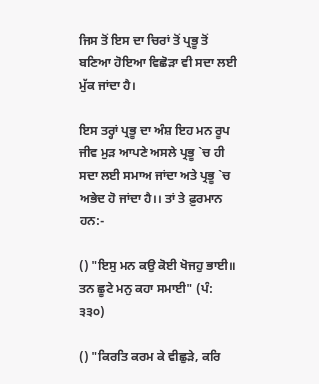ਜਿਸ ਤੋਂ ਇਸ ਦਾ ਚਿਰਾਂ ਤੋਂ ਪ੍ਰਭੂ ਤੋਂ ਬਣਿਆ ਹੋਇਆ ਵਿਛੋੜਾ ਵੀ ਸਦਾ ਲਈ ਮੁੱਕ ਜਾਂਦਾ ਹੈ।

ਇਸ ਤਰ੍ਹਾਂ ਪ੍ਰਭੂ ਦਾ ਅੰਸ਼ ਇਹ ਮਨ ਰੂਪ ਜੀਵ ਮੁੜ ਆਪਣੇ ਅਸਲੇ ਪ੍ਰਭੂ `ਚ ਹੀ ਸਦਾ ਲਈ ਸਮਾਅ ਜਾਂਦਾ ਅਤੇ ਪ੍ਰਭੂ `ਚ ਅਭੇਦ ਹੋ ਜਾਂਦਾ ਹੈ।। ਤਾਂ ਤੇ ਫ਼ੁਰਮਾਨ ਹਨ:-

() "ਇਸੁ ਮਨ ਕਉ ਕੋਈ ਖੋਜਹੁ ਭਾਈ॥ ਤਨ ਛੂਟੇ ਮਨੁ ਕਹਾ ਸਮਾਈ" (ਪੰ: ੩੩੦)

() "ਕਿਰਤਿ ਕਰਮ ਕੇ ਵੀਛੁੜੇ, ਕਰਿ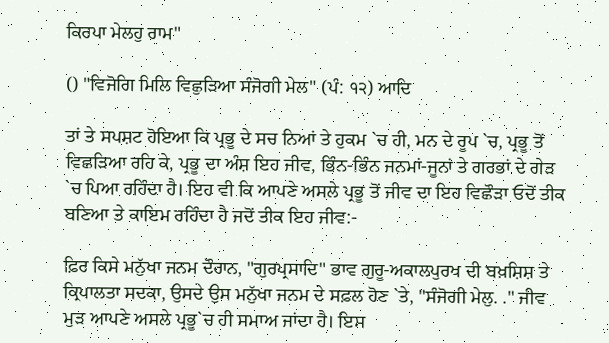ਕਿਰਪਾ ਮੇਲਹੁ ਰਾਮ"

() "ਵਿਜੋਗਿ ਮਿਲਿ ਵਿਛੁੜਿਆ ਸੰਜੋਗੀ ਮੇਲ" (ਪੰ: ੧੨) ਆਦਿ

ਤਾਂ ਤੇ ਸਪਸ਼ਟ ਹੋਇਆ ਕਿ ਪ੍ਰਭੂ ਦੇ ਸਚ ਨਿਆਂ ਤੇ ਹੁਕਮ `ਚ ਹੀ, ਮਨ ਦੇ ਰੂਪ `ਚ, ਪ੍ਰਭੂ ਤੋਂ ਵਿਛੜਿਆ ਰਹਿ ਕੇ, ਪ੍ਰਭੂ ਦਾ ਅੰਸ਼ ਇਹ ਜੀਵ, ਭਿੰਨ-ਭਿੰਨ ਜਨਮਾਂ-ਜੂਨਾਂ ਤੇ ਗਰਭਾਂ ਦੇ ਗੇੜ `ਚ ਪਿਆ ਰਹਿੰਦਾ ਹੈ। ਇਹ ਵੀ ਕਿ ਆਪਣੇ ਅਸਲੇ ਪ੍ਰਭੂ ਤੋਂ ਜੀਵ ਦਾ ਇਹ ਵਿਛੌੜਾ ਓਦੋਂ ਤੀਕ ਬਣਿਆ ਤੇ ਕਾਇਮ ਰਹਿੰਦਾ ਹੈ ਜਦੋਂ ਤੀਕ ਇਹ ਜੀਵ:-

ਫ਼ਿਰ ਕਿਸੇ ਮਨੁੱਖਾ ਜਨਮ ਦੌਰਾਨ, "ਗੁਰਪ੍ਰਸਾਦਿ" ਭਾਵ ਗੁਰੂ-ਅਕਾਲਪੁਰਖ ਦੀ ਬਖ਼ਸ਼ਿਸ਼ ਤੇ ਕ੍ਰਿਪਾਲਤਾ ਸਦਕਾ, ਉਸਦੇ ਉਸ ਮਨੁੱਖਾ ਜਨਮ ਦੇ ਸਫ਼ਲ ਹੋਣ `ਤੇ, "ਸੰਜੋਗੀ ਮੇਲੁ. ." ਜੀਵ ਮੁੜ ਆਪਣੇ ਅਸਲੇ ਪ੍ਰਭੂ`ਚ ਹੀ ਸਮਾਅ ਜਾਂਦਾ ਹੈ। ਇਸ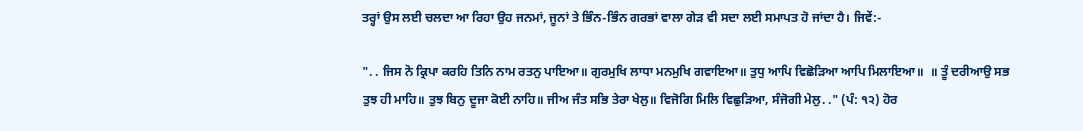ਤਰ੍ਹਾਂ ਉਸ ਲਈ ਚਲਦਾ ਆ ਰਿਹਾ ਉਹ ਜਨਮਾਂ, ਜੂਨਾਂ ਤੇ ਭਿੰਨ-ਭਿੰਨ ਗਰਭਾਂ ਵਾਲਾ ਗੇੜ ਵੀ ਸਦਾ ਲਈ ਸਮਾਪਤ ਹੋ ਜਾਂਦਾ ਹੈ। ਜਿਵੇਂ:-

". . ਜਿਸ ਨੋ ਕ੍ਰਿਪਾ ਕਰਹਿ ਤਿਨਿ ਨਾਮ ਰਤਨੁ ਪਾਇਆ॥ ਗੁਰਮੁਖਿ ਲਾਧਾ ਮਨਮੁਖਿ ਗਵਾਇਆ॥ ਤੁਧੁ ਆਪਿ ਵਿਛੋੜਿਆ ਆਪਿ ਮਿਲਾਇਆ॥  ॥ ਤੂੰ ਦਰੀਆਉ ਸਭ ਤੁਝ ਹੀ ਮਾਹਿ॥ ਤੁਝ ਬਿਨੁ ਦੂਜਾ ਕੋਈ ਨਾਹਿ॥ ਜੀਅ ਜੰਤ ਸਭਿ ਤੇਰਾ ਖੇਲੁ॥ ਵਿਜੋਗਿ ਮਿਲਿ ਵਿਛੁੜਿਆ, ਸੰਜੋਗੀ ਮੇਲੁ. ." (ਪੰ: ੧੨) ਹੋਰ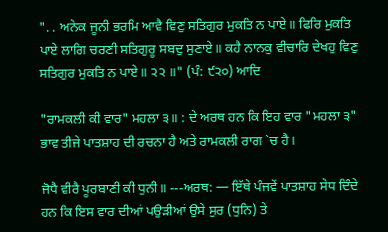". . ਅਨੇਕ ਜੂਨੀ ਭਰਮਿ ਆਵੈ ਵਿਣੁ ਸਤਿਗੁਰ ਮੁਕਤਿ ਨ ਪਾਏ॥ ਫਿਰਿ ਮੁਕਤਿ ਪਾਏ ਲਾਗਿ ਚਰਣੀ ਸਤਿਗੁਰੂ ਸਬਦੁ ਸੁਣਾਏ॥ ਕਹੈ ਨਾਨਕੁ ਵੀਚਾਰਿ ਦੇਖਹੁ ਵਿਣੁ ਸਤਿਗੁਰ ਮੁਕਤਿ ਨ ਪਾਏ॥ ੨੨ ॥" (ਪੰ: ੯੨੦) ਆਦਿ

"ਰਾਮਕਲੀ ਕੀ ਵਾਰ" ਮਹਲਾ ੩॥ : ਦੇ ਅਰਥ ਹਨ ਕਿ ਇਹ ਵਾਰ "ਮਹਲਾ ੩" ਭਾਵ ਤੀਜੇ ਪਾਤਸ਼ਾਹ ਦੀ ਰਚਨਾ ਹੈ ਅਤੇ ਰਾਮਕਲੀ ਰਾਗ `ਚ ਹੈ।

ਜੋਧੈ ਵੀਰੈ ਪੂਰਬਾਣੀ ਕੀ ਧੁਨੀ॥ ---ਅਰਥ: — ਇੱਥੇ ਪੰਜਵੇਂ ਪਾਤਸ਼ਾਹ ਸੇਧ ਦਿੰਦੇ ਹਨ ਕਿ ਇਸ ਵਾਰ ਦੀਆਂ ਪਉੜੀਆਂ ਉਸੇ ਸੁਰ (ਧੁਨਿ) ਤੇ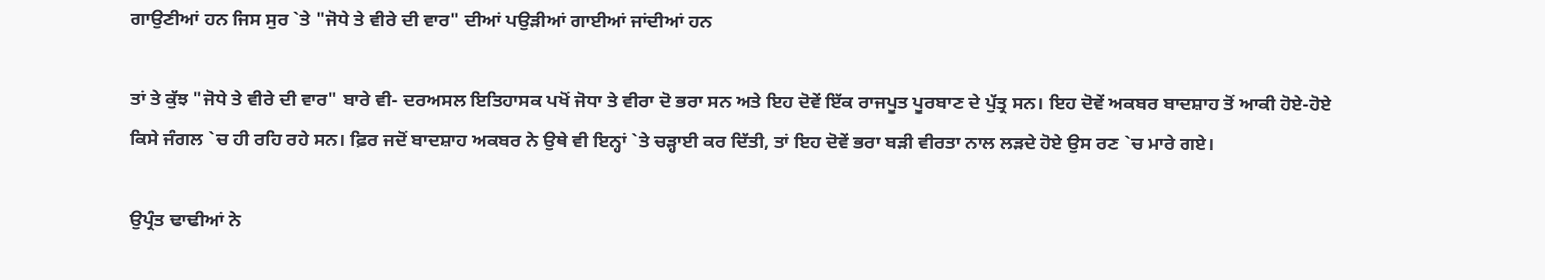ਗਾਉਣੀਆਂ ਹਨ ਜਿਸ ਸੁਰ `ਤੇ "ਜੋਧੇ ਤੇ ਵੀਰੇ ਦੀ ਵਾਰ" ਦੀਆਂ ਪਉੜੀਆਂ ਗਾਈਆਂ ਜਾਂਦੀਆਂ ਹਨ

ਤਾਂ ਤੇ ਕੁੱਝ "ਜੋਧੇ ਤੇ ਵੀਰੇ ਦੀ ਵਾਰ" ਬਾਰੇ ਵੀ- ਦਰਅਸਲ ਇਤਿਹਾਸਕ ਪਖੋਂ ਜੋਧਾ ਤੇ ਵੀਰਾ ਦੋ ਭਰਾ ਸਨ ਅਤੇ ਇਹ ਦੋਵੇਂ ਇੱਕ ਰਾਜਪੂਤ ਪੂਰਬਾਣ ਦੇ ਪੁੱਤ੍ਰ ਸਨ। ਇਹ ਦੋਵੇਂ ਅਕਬਰ ਬਾਦਸ਼ਾਹ ਤੋਂ ਆਕੀ ਹੋਏ-ਹੋਏ ਕਿਸੇ ਜੰਗਲ `ਚ ਹੀ ਰਹਿ ਰਹੇ ਸਨ। ਫ਼ਿਰ ਜਦੋਂ ਬਾਦਸ਼ਾਹ ਅਕਬਰ ਨੇ ਉਥੇ ਵੀ ਇਨ੍ਹਾਂ `ਤੇ ਚੜ੍ਹਾਈ ਕਰ ਦਿੱਤੀ, ਤਾਂ ਇਹ ਦੋਵੇਂ ਭਰਾ ਬੜੀ ਵੀਰਤਾ ਨਾਲ ਲੜਦੇ ਹੋਏ ਉਸ ਰਣ `ਚ ਮਾਰੇ ਗਏ।

ਉਪ੍ਰੰਤ ਢਾਢੀਆਂ ਨੇ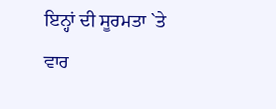ਇਨ੍ਹਾਂ ਦੀ ਸੂਰਮਤਾ `ਤੇ ਵਾਰ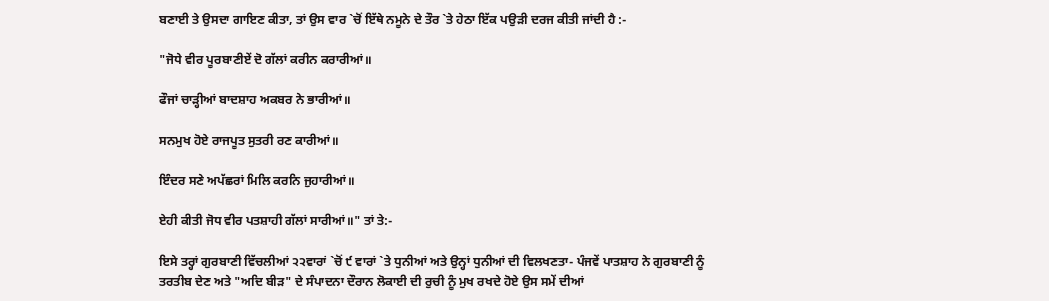ਬਣਾਈ ਤੇ ਉਸਦਾ ਗਾਇਣ ਕੀਤਾ, ਤਾਂ ਉਸ ਵਾਰ `ਚੋਂ ਇੱਥੇ ਨਮੂਨੇ ਦੇ ਤੌਰ `ਤੇ ਹੇਠਾ ਇੱਕ ਪਉੜੀ ਦਰਜ ਕੀਤੀ ਜਾਂਦੀ ਹੈ :-

"ਜੋਧੇ ਵੀਰ ਪੂਰਬਾਣੀਏਂ ਦੋ ਗੱਲਾਂ ਕਰੀਨ ਕਰਾਰੀਆਂ॥

ਫੌਜਾਂ ਚਾੜ੍ਹੀਆਂ ਬਾਦਸ਼ਾਹ ਅਕਬਰ ਨੇ ਭਾਰੀਆਂ॥

ਸਨਮੁਖ ਹੋਏ ਰਾਜਪੂਤ ਸੁਤਰੀ ਰਣ ਕਾਰੀਆਂ॥

ਇੰਦਰ ਸਣੇ ਅਪੱਛਰਾਂ ਮਿਲਿ ਕਰਨਿ ਜੁਹਾਰੀਆਂ॥

ਏਹੀ ਕੀਤੀ ਜੋਧ ਵੀਰ ਪਤਸ਼ਾਹੀ ਗੱਲਾਂ ਸਾਰੀਆਂ॥" ਤਾਂ ਤੇ:-

ਇਸੇ ਤਰ੍ਹਾਂ ਗੁਰਬਾਣੀ ਵਿੱਚਲੀਆਂ ੨੨ਵਾਰਾਂ `ਚੋਂ ੯ ਵਾਰਾਂ `ਤੇ ਧੁਨੀਆਂ ਅਤੇ ਉਨ੍ਹਾਂ ਧੁਨੀਆਂ ਦੀ ਵਿਲਖਣਤਾ- ਪੰਜਵੇਂ ਪਾਤਸ਼ਾਹ ਨੇ ਗੁਰਬਾਣੀ ਨੂੰ ਤਰਤੀਬ ਦੇਣ ਅਤੇ "ਅਦਿ ਬੀੜ" ਦੇ ਸੰਪਾਦਨਾ ਦੌਰਾਨ ਲੋਕਾਈ ਦੀ ਰੁਚੀ ਨੂੰ ਮੁਖ ਰਖਦੇ ਹੋਏ ਉਸ ਸਮੇਂ ਦੀਆਂ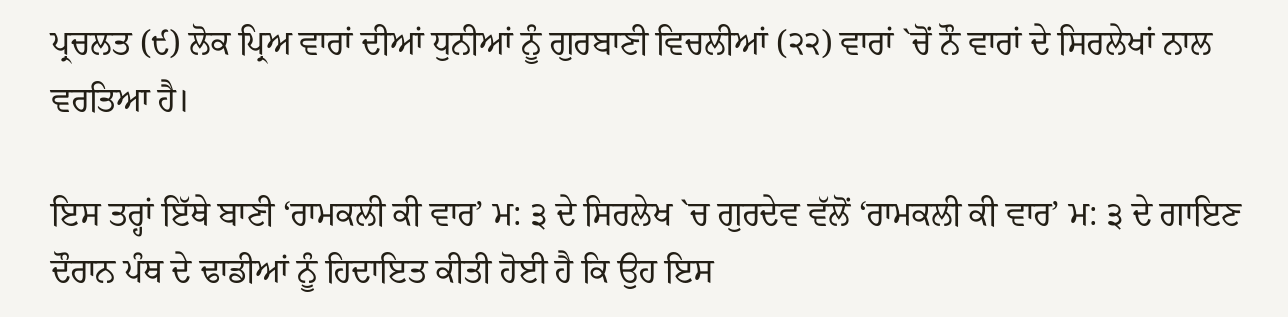ਪ੍ਰਚਲਤ (੯) ਲੋਕ ਪ੍ਰਿਅ ਵਾਰਾਂ ਦੀਆਂ ਧੁਨੀਆਂ ਨੂੰ ਗੁਰਬਾਣੀ ਵਿਚਲੀਆਂ (੨੨) ਵਾਰਾਂ `ਚੋਂ ਨੌ ਵਾਰਾਂ ਦੇ ਸਿਰਲੇਖਾਂ ਨਾਲ ਵਰਤਿਆ ਹੈ।

ਇਸ ਤਰ੍ਹਾਂ ਇੱਥੇ ਬਾਣੀ ‘ਰਾਮਕਲੀ ਕੀ ਵਾਰ’ ਮ: ੩ ਦੇ ਸਿਰਲੇਖ `ਚ ਗੁਰਦੇਵ ਵੱਲੋਂ ‘ਰਾਮਕਲੀ ਕੀ ਵਾਰ’ ਮ: ੩ ਦੇ ਗਾਇਣ ਦੌਰਾਨ ਪੰਥ ਦੇ ਢਾਡੀਆਂ ਨੂੰ ਹਿਦਾਇਤ ਕੀਤੀ ਹੋਈ ਹੈ ਕਿ ਉਹ ਇਸ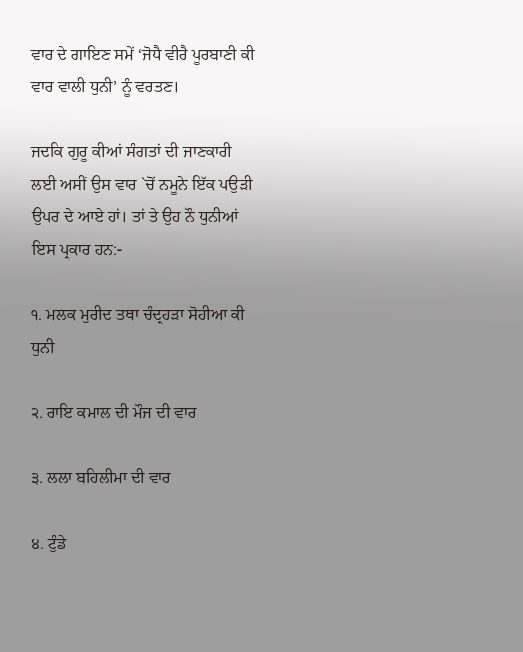ਵਾਰ ਦੇ ਗਾਇਣ ਸਮੇਂ ‘ਜੋਧੈ ਵੀਰੈ ਪੂਰਬਾਣੀ ਕੀ ਵਾਰ ਵਾਲੀ ਧੁਨੀ’ ਨੂੰ ਵਰਤਣ।

ਜਦਕਿ ਗੁਰੂ ਕੀਆਂ ਸੰਗਤਾਂ ਦੀ ਜਾਣਕਾਰੀ ਲਈ ਅਸੀਂ ਉਸ ਵਾਰ `ਚੋਂ ਨਮੂਨੇ ਇੱਕ ਪਉੜੀ ਉਪਰ ਦੇ ਆਏ ਹਾਂ। ਤਾਂ ਤੇ ਉਹ ਨੌ ਧੁਨੀਆਂ ਇਸ ਪ੍ਰਕਾਰ ਹਨ:-

੧. ਮਲਕ ਮੁਰੀਦ ਤਥਾ ਚੰਦ੍ਰਹੜਾ ਸੋਹੀਆ ਕੀ ਧੁਨੀ

੨. ਰਾਇ ਕਮਾਲ ਦੀ ਮੌਜ ਦੀ ਵਾਰ

੩. ਲਲਾ ਬਹਿਲੀਮਾ ਦੀ ਵਾਰ

੪. ਟੁੰਡੇ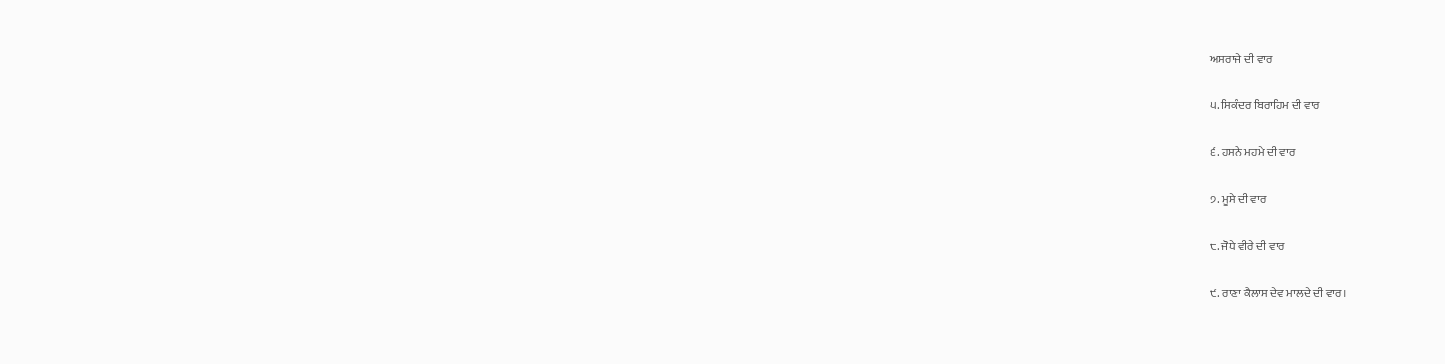ਅਸਰਾਜੇ ਦੀ ਵਾਰ

੫. ਸਿਕੰਦਰ ਬਿਰਾਹਿਮ ਦੀ ਵਾਰ

੬. ਹਸਨੇ ਮਹਮੇ ਦੀ ਵਾਰ

੭. ਮੂਸੇ ਦੀ ਵਾਰ

੮. ਜੋਧੇ ਵੀਰੇ ਦੀ ਵਾਰ

੯. ਰਾਣਾ ਕੈਲਾਸ ਦੇਵ ਮਾਲਦੇ ਦੀ ਵਾਰ।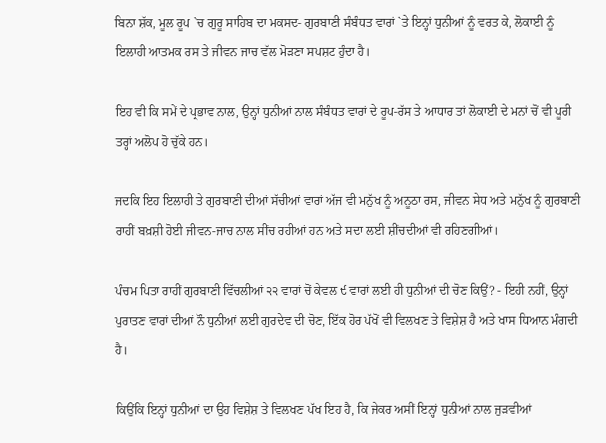ਬਿਨਾ ਸ਼ੱਕ, ਮੂਲ ਰੂਪ `ਚ ਗੁਰੂ ਸਾਹਿਬ ਦਾ ਮਕਸਦ- ਗੁਰਬਾਣੀ ਸੰਬੰਧਤ ਵਾਰਾਂ `ਤੇ ਇਨ੍ਹਾਂ ਧੁਨੀਆਂ ਨੂੰ ਵਰਤ ਕੇ, ਲੋਕਾਈ ਨੂੰ ਇਲਾਹੀ ਆਤਮਕ ਰਸ ਤੇ ਜੀਵਨ ਜਾਚ ਵੱਲ ਮੋੜਣਾ ਸਪਸ਼ਟ ਹੁੰਦਾ ਹੈ।

ਇਹ ਵੀ ਕਿ ਸਮੇਂ ਦੇ ਪ੍ਰਭਾਵ ਨਾਲ, ਉਨ੍ਹਾਂ ਧੁਨੀਆਂ ਨਾਲ ਸੰਬੰਧਤ ਵਾਰਾਂ ਦੇ ਰੂਪ-ਰੱਸ ਤੇ ਆਧਾਰ ਤਾਂ ਲੋਕਾਈ ਦੇ ਮਨਾਂ ਚੋਂ ਵੀ ਪੂਰੀ ਤਰ੍ਹਾਂ ਅਲੋਪ ਹੋ ਚੁੱਕੇ ਹਨ।

ਜਦਕਿ ਇਹ ਇਲਾਹੀ ਤੇ ਗੁਰਬਾਣੀ ਦੀਆਂ ਸੱਚੀਆਂ ਵਾਰਾਂ ਅੱਜ ਵੀ ਮਨੁੱਖ ਨੂੰ ਅਨੂਠਾ ਰਸ, ਜੀਵਨ ਸੇਧ ਅਤੇ ਮਨੁੱਖ ਨੂੰ ਗੁਰਬਾਣੀ ਰਾਹੀਂ ਬਖ਼ਸ਼ੀ ਹੋਈ ਜੀਵਨ-ਜਾਚ ਨਾਲ ਸੀਂਚ ਰਹੀਆਂ ਹਨ ਅਤੇ ਸਦਾ ਲਈ ਸ਼ੀਂਚਦੀਆਂ ਵੀ ਰਹਿਣਗੀਆਂ।

ਪੰਚਮ ਪਿਤਾ ਰਾਹੀਂ ਗੁਰਬਾਣੀ ਵਿੱਚਲੀਆਂ ੨੨ ਵਾਰਾਂ ਚੋਂ ਕੇਵਲ ੯ ਵਾਰਾਂ ਲਈ ਹੀ ਧੁਨੀਆਂ ਦੀ ਚੋਣ ਕਿਉਂ? - ਇਹੀ ਨਹੀਂ, ਉਨ੍ਹਾਂ ਪੁਰਾਤਣ ਵਾਰਾਂ ਦੀਆਂ ਨੌ ਧੁਨੀਆਂ ਲਈ ਗੁਰਦੇਵ ਦੀ ਚੋਣ, ਇੱਕ ਹੋਰ ਪੱਖੋਂ ਵੀ ਵਿਲਖਣ ਤੇ ਵਿਸ਼ੇਸ਼ ਹੈ ਅਤੇ ਖਾਸ ਧਿਆਨ ਮੰਗਦੀ ਹੈ।

ਕਿਉਂਕਿ ਇਨ੍ਹਾਂ ਧੁਨੀਆਂ ਦਾ ਉਹ ਵਿਸ਼ੇਸ਼ ਤੇ ਵਿਲਖਣ ਪੱਖ ਇਹ ਹੈ, ਕਿ ਜੇਕਰ ਅਸੀਂ ਇਨ੍ਹਾਂ ਧੁਨੀਆਂ ਨਾਲ ਜੁੜਵੀਆਂ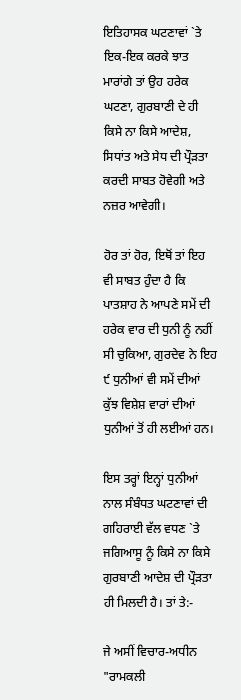ਇਤਿਹਾਸਕ ਘਟਣਾਵਾਂ `ਤੇ ਇਕ-ਇਕ ਕਰਕੇ ਝਾਤ ਮਾਰਾਂਗੇ ਤਾਂ ਉਹ ਹਰੇਕ ਘਟਣਾ, ਗੁਰਬਾਣੀ ਦੇ ਹੀ ਕਿਸੇ ਨਾ ਕਿਸੇ ਆਦੇਸ਼, ਸਿਧਾਂਤ ਅਤੇ ਸੇਧ ਦੀ ਪ੍ਰੌੜਤਾ ਕਰਦੀ ਸਾਬਤ ਹੋਵੇਗੀ ਅਤੇ ਨਜ਼ਰ ਆਵੇਗੀ।

ਹੋਰ ਤਾਂ ਹੋਰ, ਇਥੋਂ ਤਾਂ ਇਹ ਵੀ ਸਾਬਤ ਹੁੰਦਾ ਹੈ ਕਿ ਪਾਤਸ਼ਾਹ ਨੇ ਆਪਣੇ ਸਮੇਂ ਦੀ ਹਰੇਕ ਵਾਰ ਦੀ ਧੁਨੀ ਨੂੰ ਨਹੀਂ ਸੀ ਚੁਕਿਆ, ਗੁਰਦੇਵ ਨੇ ਇਹ ੯ ਧੁਨੀਆਂ ਵੀ ਸਮੇਂ ਦੀਆਂ ਕੁੱਝ ਵਿਸ਼ੇਸ਼ ਵਾਰਾਂ ਦੀਆਂ ਧੁਨੀਆਂ ਤੋਂ ਹੀ ਲਈਆਂ ਹਨ।

ਇਸ ਤਰ੍ਹਾਂ ਇਨ੍ਹਾਂ ਧੁਨੀਆਂ ਨਾਲ ਸੰਬੰਧਤ ਘਟਣਾਵਾਂ ਦੀ ਗਹਿਰਾਈ ਵੱਲ ਵਧਣ `ਤੇ ਜਗਿਆਸੂ ਨੂੰ ਕਿਸੇ ਨਾ ਕਿਸੇ ਗੁਰਬਾਣੀ ਆਦੇਸ਼ ਦੀ ਪ੍ਰੌੜਤਾ ਹੀ ਮਿਲਦੀ ਹੈ। ਤਾਂ ਤੇ:-

ਜੇ ਅਸੀਂ ਵਿਚਾਰ-ਅਧੀਨ "ਰਾਮਕਲੀ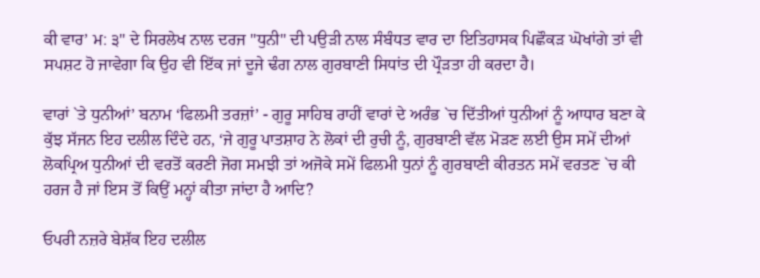ਕੀ ਵਾਰ’ ਮ: ੩" ਦੇ ਸਿਰਲੇਖ ਨਾਲ ਦਰਜ "ਧੁਨੀ" ਦੀ ਪਉੜੀ ਨਾਲ ਸੰਬੰਧਤ ਵਾਰ ਦਾ ਇਤਿਹਾਸਕ ਪਿਛੌਕੜ ਘੋਖਾਂਗੇ ਤਾਂ ਵੀ ਸਪਸ਼ਟ ਹੋ ਜਾਵੇਗਾ ਕਿ ਉਹ ਵੀ ਇੱਕ ਜਾਂ ਦੂਜੇ ਢੰਗ ਨਾਲ ਗੁਰਬਾਣੀ ਸਿਧਾਂਤ ਦੀ ਪ੍ਰੌੜਤਾ ਹੀ ਕਰਦਾ ਹੈ।

ਵਾਰਾਂ `ਤੇ ਧੁਨੀਆਂ’ ਬਨਾਮ ‘ਫਿਲਮੀ ਤਰਜ਼ਾਂ’ - ਗੁਰੂ ਸਾਹਿਬ ਰਾਹੀਂ ਵਾਰਾਂ ਦੇ ਅਰੰਭ `ਚ ਦਿੱਤੀਆਂ ਧੁਨੀਆਂ ਨੂੰ ਆਧਾਰ ਬਣਾ ਕੇ ਕੁੱਝ ਸੱਜਨ ਇਹ ਦਲੀਲ ਦਿੰਦੇ ਹਨ, ‘ਜੇ ਗੁਰੂ ਪਾਤਸ਼ਾਹ ਨੇ ਲੋਕਾਂ ਦੀ ਰੁਚੀ ਨੂੰ, ਗੁਰਬਾਣੀ ਵੱਲ ਮੋੜਣ ਲਈ ਉਸ ਸਮੇਂ ਦੀਆਂ ਲੋਕਪ੍ਰਿਅ ਧੁਨੀਆਂ ਦੀ ਵਰਤੋਂ ਕਰਣੀ ਜੋਗ ਸਮਝੀ ਤਾਂ ਅਜੋਕੇ ਸਮੇਂ ਫਿਲਮੀ ਧੁਨਾਂ ਨੂੰ ਗੁਰਬਾਣੀ ਕੀਰਤਨ ਸਮੇਂ ਵਰਤਣ `ਚ ਕੀ ਹਰਜ ਹੈ ਜਾਂ ਇਸ ਤੋਂ ਕਿਉਂ ਮਨ੍ਹਾਂ ਕੀਤਾ ਜਾਂਦਾ ਹੈ ਆਦਿ?

ਓਪਰੀ ਨਜ਼ਰੇ ਬੇਸ਼ੱਕ ਇਹ ਦਲੀਲ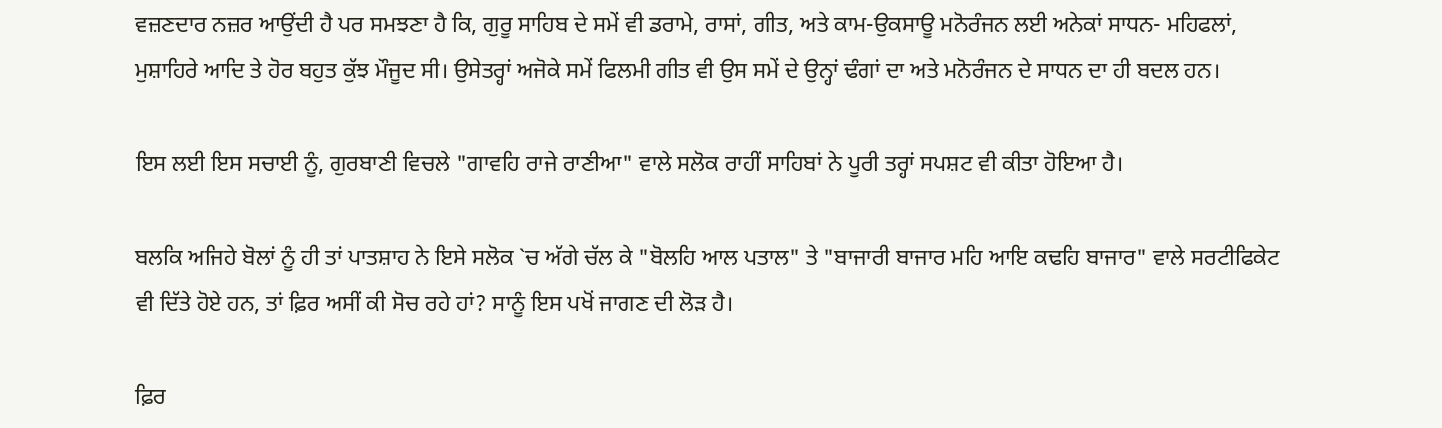ਵਜ਼ਣਦਾਰ ਨਜ਼ਰ ਆਉਂਦੀ ਹੈ ਪਰ ਸਮਝਣਾ ਹੈ ਕਿ, ਗੁਰੂ ਸਾਹਿਬ ਦੇ ਸਮੇਂ ਵੀ ਡਰਾਮੇ, ਰਾਸਾਂ, ਗੀਤ, ਅਤੇ ਕਾਮ-ਉਕਸਾਊ ਮਨੋਰੰਜਨ ਲਈ ਅਨੇਕਾਂ ਸਾਧਨ- ਮਹਿਫਲਾਂ, ਮੁਸ਼ਾਹਿਰੇ ਆਦਿ ਤੇ ਹੋਰ ਬਹੁਤ ਕੁੱਝ ਮੌਜੂਦ ਸੀ। ਉਸੇਤਰ੍ਹਾਂ ਅਜੋਕੇ ਸਮੇਂ ਫਿਲਮੀ ਗੀਤ ਵੀ ਉਸ ਸਮੇਂ ਦੇ ਉਨ੍ਹਾਂ ਢੰਗਾਂ ਦਾ ਅਤੇ ਮਨੋਰੰਜਨ ਦੇ ਸਾਧਨ ਦਾ ਹੀ ਬਦਲ ਹਨ।

ਇਸ ਲਈ ਇਸ ਸਚਾਈ ਨੂੰ, ਗੁਰਬਾਣੀ ਵਿਚਲੇ "ਗਾਵਹਿ ਰਾਜੇ ਰਾਣੀਆ" ਵਾਲੇ ਸਲੋਕ ਰਾਹੀਂ ਸਾਹਿਬਾਂ ਨੇ ਪੂਰੀ ਤਰ੍ਹਾਂ ਸਪਸ਼ਟ ਵੀ ਕੀਤਾ ਹੋਇਆ ਹੈ।

ਬਲਕਿ ਅਜਿਹੇ ਬੋਲਾਂ ਨੂੰ ਹੀ ਤਾਂ ਪਾਤਸ਼ਾਹ ਨੇ ਇਸੇ ਸਲੋਕ `ਚ ਅੱਗੇ ਚੱਲ ਕੇ "ਬੋਲਹਿ ਆਲ ਪਤਾਲ" ਤੇ "ਬਾਜਾਰੀ ਬਾਜਾਰ ਮਹਿ ਆਇ ਕਢਹਿ ਬਾਜਾਰ" ਵਾਲੇ ਸਰਟੀਫਿਕੇਟ ਵੀ ਦਿੱਤੇ ਹੋਏ ਹਨ, ਤਾਂ ਫ਼ਿਰ ਅਸੀਂ ਕੀ ਸੋਚ ਰਹੇ ਹਾਂ? ਸਾਨੂੰ ਇਸ ਪਖੋਂ ਜਾਗਣ ਦੀ ਲੋੜ ਹੈ।

ਫ਼ਿਰ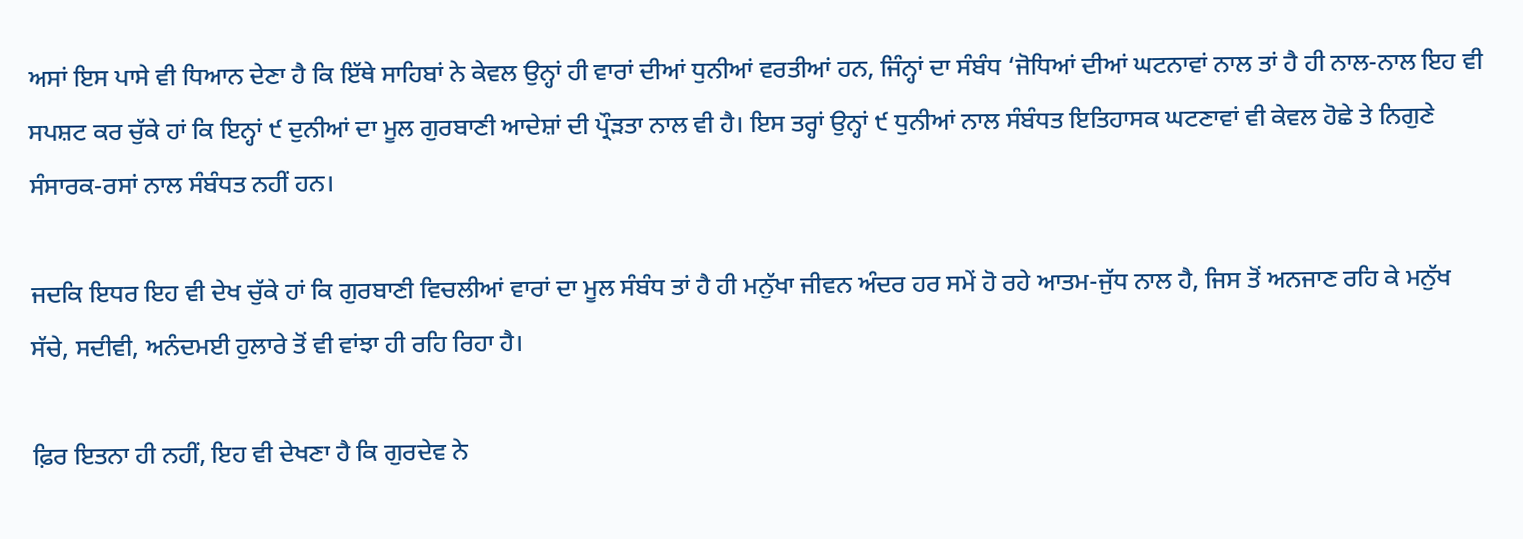ਅਸਾਂ ਇਸ ਪਾਸੇ ਵੀ ਧਿਆਨ ਦੇਣਾ ਹੈ ਕਿ ਇੱਥੇ ਸਾਹਿਬਾਂ ਨੇ ਕੇਵਲ ਉਨ੍ਹਾਂ ਹੀ ਵਾਰਾਂ ਦੀਆਂ ਧੁਨੀਆਂ ਵਰਤੀਆਂ ਹਨ, ਜਿੰਨ੍ਹਾਂ ਦਾ ਸੰਬੰਧ ‘ਜੋਧਿਆਂ ਦੀਆਂ ਘਟਨਾਵਾਂ ਨਾਲ ਤਾਂ ਹੈ ਹੀ ਨਾਲ-ਨਾਲ ਇਹ ਵੀ ਸਪਸ਼ਟ ਕਰ ਚੁੱਕੇ ਹਾਂ ਕਿ ਇਨ੍ਹਾਂ ੯ ਦੁਨੀਆਂ ਦਾ ਮੂਲ ਗੁਰਬਾਣੀ ਆਦੇਸ਼ਾਂ ਦੀ ਪ੍ਰੌੜਤਾ ਨਾਲ ਵੀ ਹੈ। ਇਸ ਤਰ੍ਹਾਂ ਉਨ੍ਹਾਂ ੯ ਧੁਨੀਆਂ ਨਾਲ ਸੰਬੰਧਤ ਇਤਿਹਾਸਕ ਘਟਣਾਵਾਂ ਵੀ ਕੇਵਲ ਹੋਛੇ ਤੇ ਨਿਗੁਣੇ ਸੰਸਾਰਕ-ਰਸਾਂ ਨਾਲ ਸੰਬੰਧਤ ਨਹੀਂ ਹਨ।

ਜਦਕਿ ਇਧਰ ਇਹ ਵੀ ਦੇਖ ਚੁੱਕੇ ਹਾਂ ਕਿ ਗੁਰਬਾਣੀ ਵਿਚਲੀਆਂ ਵਾਰਾਂ ਦਾ ਮੂਲ ਸੰਬੰਧ ਤਾਂ ਹੈ ਹੀ ਮਨੁੱਖਾ ਜੀਵਨ ਅੰਦਰ ਹਰ ਸਮੇਂ ਹੋ ਰਹੇ ਆਤਮ-ਜੁੱਧ ਨਾਲ ਹੈ, ਜਿਸ ਤੋਂ ਅਨਜਾਣ ਰਹਿ ਕੇ ਮਨੁੱਖ ਸੱਚੇ, ਸਦੀਵੀ, ਅਨੰਦਮਈ ਹੁਲਾਰੇ ਤੋਂ ਵੀ ਵਾਂਝਾ ਹੀ ਰਹਿ ਰਿਹਾ ਹੈ।

ਫ਼ਿਰ ਇਤਨਾ ਹੀ ਨਹੀਂ, ਇਹ ਵੀ ਦੇਖਣਾ ਹੈ ਕਿ ਗੁਰਦੇਵ ਨੇ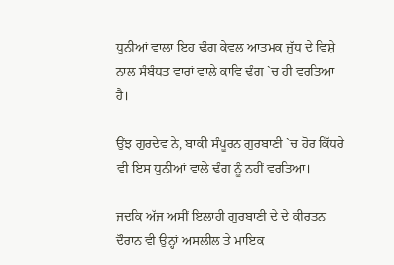ਧੁਨੀਆਂ ਵਾਲਾ ਇਹ ਢੰਗ ਕੇਵਲ ਆਤਮਕ ਜੁੱਧ ਦੇ ਵਿਸ਼ੇ ਨਾਲ ਸੰਬੰਧਤ ਵਾਰਾਂ ਵਾਲੇ ਕਾਵਿ ਢੰਗ `ਚ ਹੀ ਵਰਤਿਆ ਹੈ।

ਉਂਝ ਗੁਰਦੇਵ ਨੇ, ਬਾਕੀ ਸੰਪੂਰਨ ਗੁਰਬਾਣੀ `ਚ ਹੋਰ ਕਿੱਧਰੇ ਵੀ ਇਸ ਧੁਨੀਆਂ ਵਾਲੇ ਢੰਗ ਨੂੰ ਨਹੀਂ ਵਰਤਿਆ।

ਜਦਕਿ ਅੱਜ ਅਸੀਂ ਇਲਾਹੀ ਗੁਰਬਾਣੀ ਦੇ ਦੇ ਕੀਰਤਨ ਦੌਰਾਨ ਵੀ ਉਨ੍ਹਾਂ ਅਸਲੀਲ ਤੇ ਮਾਇਕ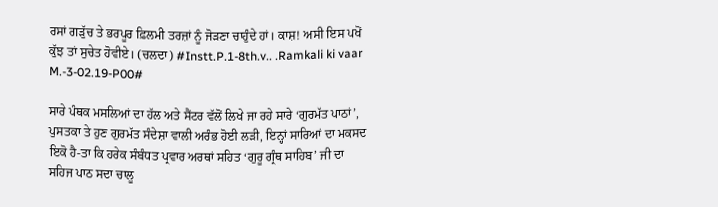ਰਸਾਂ ਗੜੁੱਚ ਤੇ ਭਰਪੂਰ ਫ਼ਿਲਮੀ ਤਰਜ਼ਾਂ ਨੂੰ ਜੋੜਣਾ ਚਾਹੁੰਦੇ ਹਾਂ। ਕਾਸ਼! ਅਸੀ ਇਸ ਪਖੋਂ ਕੁੱਝ ਤਾਂ ਸੁਚੇਤ ਹੋਵੀਏ। (ਚਲਦਾ) #Instt.P.1-8th.v.. .Ramkali ki vaar M.-3-02.19-P00#

ਸਾਰੇ ਪੰਥਕ ਮਸਲਿਆਂ ਦਾ ਹੱਲ ਅਤੇ ਸੈਂਟਰ ਵੱਲੋਂ ਲਿਖੇ ਜਾ ਰਹੇ ਸਾਰੇ ‘ਗੁਰਮੱਤ ਪਾਠਾਂ’, ਪੁਸਤਕਾ ਤੇ ਹੁਣ ਗੁਰਮੱਤ ਸੰਦੇਸ਼ਾ ਵਾਲੀ ਅਰੰਭ ਹੋਈ ਲੜੀ, ਇਨ੍ਹਾਂ ਸਾਰਿਆਂ ਦਾ ਮਕਸਦ ਇਕੋ ਹੈ-ਤਾ ਕਿ ਹਰੇਕ ਸੰਬੰਧਤ ਪ੍ਰਵਾਰ ਅਰਥਾਂ ਸਹਿਤ ‘ਗੁਰੂ ਗ੍ਰੰਥ ਸਾਹਿਬ’ ਜੀ ਦਾ ਸਹਿਜ ਪਾਠ ਸਦਾ ਚਾਲੂ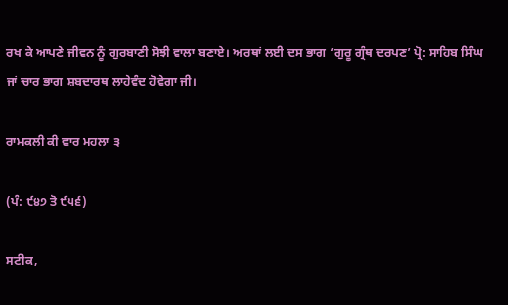ਰਖ ਕੇ ਆਪਣੇ ਜੀਵਨ ਨੂੰ ਗੁਰਬਾਣੀ ਸੋਝੀ ਵਾਲਾ ਬਣਾਏ। ਅਰਥਾਂ ਲਈ ਦਸ ਭਾਗ ‘ਗੁਰੂ ਗ੍ਰੰਥ ਦਰਪਣ’ ਪ੍ਰੋ: ਸਾਹਿਬ ਸਿੰਘ ਜਾਂ ਚਾਰ ਭਾਗ ਸ਼ਬਦਾਰਥ ਲਾਹੇਵੰਦ ਹੋਵੇਗਾ ਜੀ।

ਰਾਮਕਲੀ ਕੀ ਵਾਰ ਮਹਲਾ ੩

(ਪੰ: ੯੪੭ ਤੋ ੯੫੬)

ਸਟੀਕ,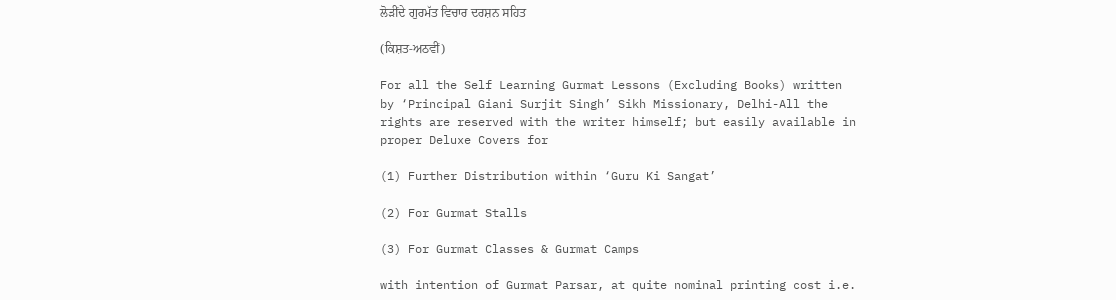ਲੋੜੀਂਦੇ ਗੁਰਮੱਤ ਵਿਚਾਰ ਦਰਸ਼ਨ ਸਹਿਤ

(ਕਿਸ਼ਤ-ਅਠਵੀਂ)

For all the Self Learning Gurmat Lessons (Excluding Books) written by ‘Principal Giani Surjit Singh’ Sikh Missionary, Delhi-All the rights are reserved with the writer himself; but easily available in proper Deluxe Covers for

(1) Further Distribution within ‘Guru Ki Sangat’

(2) For Gurmat Stalls

(3) For Gurmat Classes & Gurmat Camps

with intention of Gurmat Parsar, at quite nominal printing cost i.e.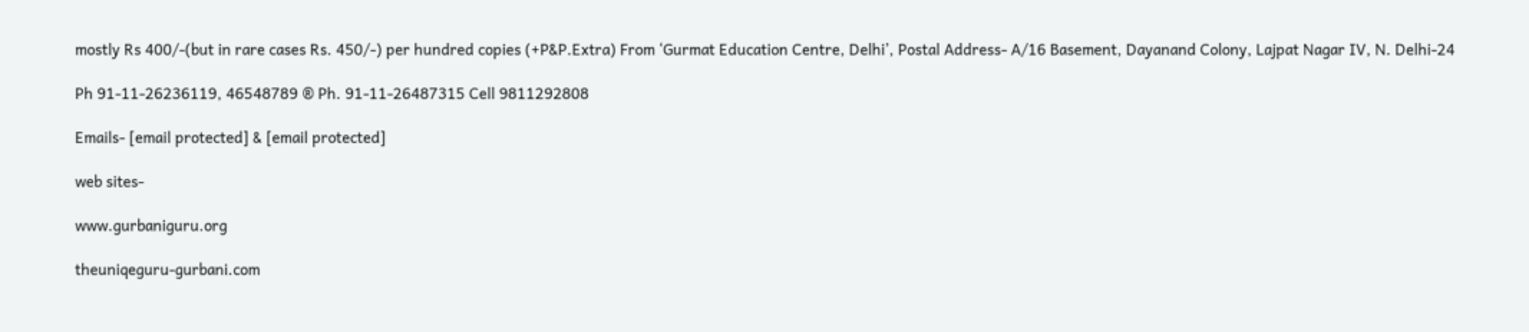mostly Rs 400/-(but in rare cases Rs. 450/-) per hundred copies (+P&P.Extra) From ‘Gurmat Education Centre, Delhi’, Postal Address- A/16 Basement, Dayanand Colony, Lajpat Nagar IV, N. Delhi-24

Ph 91-11-26236119, 46548789 ® Ph. 91-11-26487315 Cell 9811292808

Emails- [email protected] & [email protected]

web sites-

www.gurbaniguru.org

theuniqeguru-gurbani.com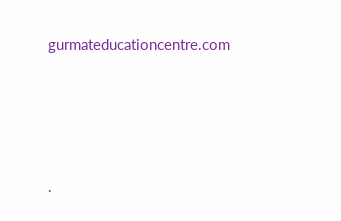gurmateducationcentre.com




.